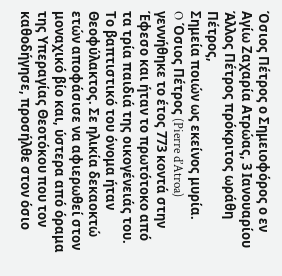Όσιος Πέτρος ο Σημειοφόρος ο εν Αγίω Ζαχαρία Ατρώας, 3 Ιανουαρίου
Άλλος Πέτρος πρόκριτος ωράθη Πέτρος,
Σημεία ποιών ως εκείνος μυρία.
O Όσιος Πέτρος (Pierre d’Atroa) γεννήθηκε το έτος 773 κοντά στην Έφεσο και ήταν το πρωτότοκο από τα τρία παιδιά της οικογένειάς του. Το βαπτιστικό του όνομα ήταν Θεοφύλακτος. Σε ηλικία δεκαοκτώ ετών αποφάσισε να αφιερωθεί στον μοναχικό βίο και, ύστερα από όραμα της Υπεραγίας Θεοτόκου που τον καθοδήγησε, προσήλθε στον όσιο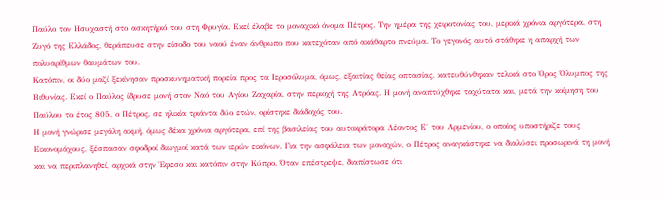Παύλο τον Ησυχαστή στο ασκητήριό του στη Φρυγία. Εκεί έλαβε το μοναχικό όνομα Πέτρος. Την ημέρα της χειροτονίας του, μερικά χρόνια αργότερα, στη Ζυγό της Ελλάδος, θεράπευσε στην είσοδο του ναού έναν άνθρωπο που κατεχόταν από ακάθαρτο πνεύμα. Το γεγονός αυτό στάθηκε η απαρχή των πολυαρίθμων θαυμάτων του.
Κατόπιν, οι δύο μαζί ξεκίνησαν προσκυνηματική πορεία προς τα Ιεροσόλυμα, όμως, εξαιτίας θείας οπτασίας, κατευθύνθηκαν τελικά στο Όρος Όλυμπος της Βιθυνίας. Εκεί ο Παύλος ίδρυσε μονή στον Ναό του Αγίου Ζαχαρία, στην περιοχή της Ατρόας. Η μονή αναπτύχθηκε ταχύτατα και, μετά την κοίμηση του Παύλου το έτος 805, ο Πέτρος, σε ηλικία τριάντα δύο ετών, ορίστηκε διάδοχός του.
Η μονή γνώρισε μεγάλη ακμή, όμως δέκα χρόνια αργότερα, επί της βασιλείας του αυτοκράτορα Λέοντος Ε΄ του Αρμενίου, ο οποίος υποστήριζε τους Εικονομάχους, ξέσπασαν σφοδροί διωγμοί κατά των ιερών εικόνων. Για την ασφάλεια των μοναχών, ο Πέτρος αναγκάστηκε να διαλύσει προσωρινά τη μονή και να περιπλανηθεί, αρχικά στην Έφεσο και κατόπιν στην Κύπρο. Όταν επέστρεψε, διαπίστωσε ότι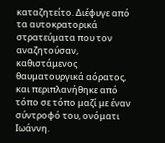καταζητείτο. Διέφυγε από τα αυτοκρατορικά στρατεύματα που τον αναζητούσαν, καθιστάμενος θαυματουργικά αόρατος, και περιπλανήθηκε από τόπο σε τόπο μαζί με έναν σύντροφό του, ονόματι Ιωάννη.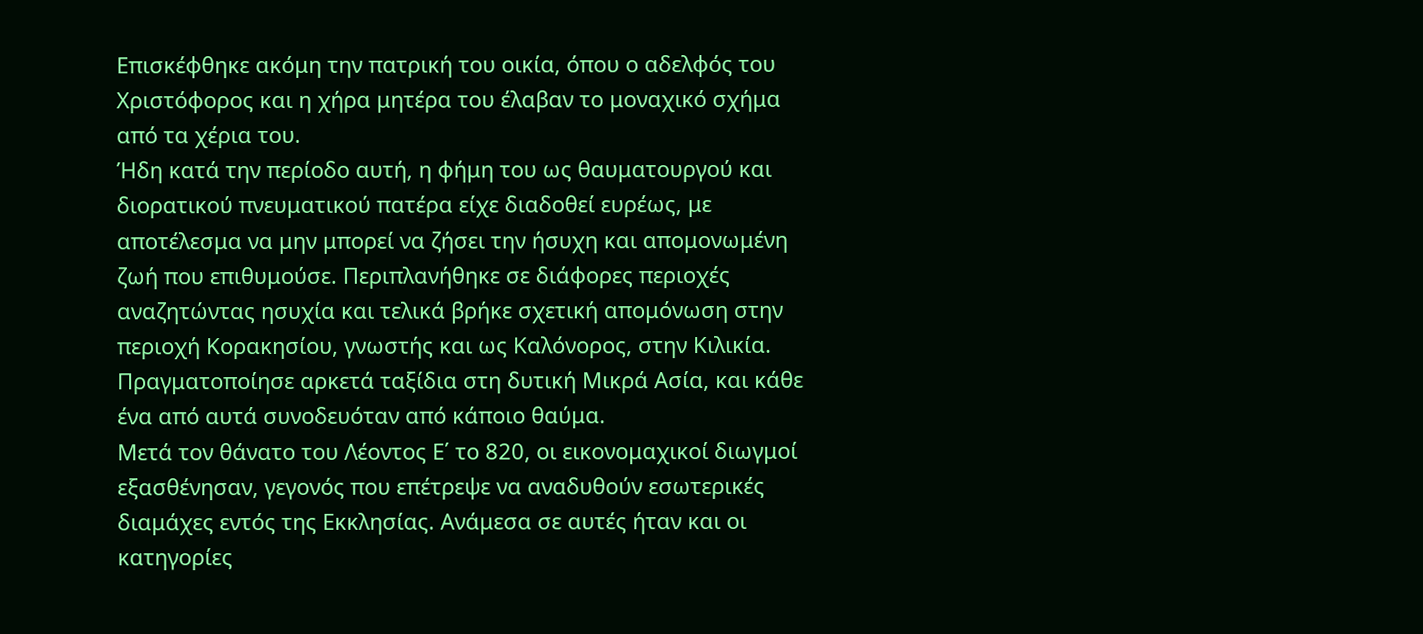Επισκέφθηκε ακόμη την πατρική του οικία, όπου ο αδελφός του Χριστόφορος και η χήρα μητέρα του έλαβαν το μοναχικό σχήμα από τα χέρια του.
Ήδη κατά την περίοδο αυτή, η φήμη του ως θαυματουργού και διορατικού πνευματικού πατέρα είχε διαδοθεί ευρέως, με αποτέλεσμα να μην μπορεί να ζήσει την ήσυχη και απομονωμένη ζωή που επιθυμούσε. Περιπλανήθηκε σε διάφορες περιοχές αναζητώντας ησυχία και τελικά βρήκε σχετική απομόνωση στην περιοχή Κορακησίου, γνωστής και ως Καλόνορος, στην Κιλικία. Πραγματοποίησε αρκετά ταξίδια στη δυτική Μικρά Ασία, και κάθε ένα από αυτά συνοδευόταν από κάποιο θαύμα.
Μετά τον θάνατο του Λέοντος Ε΄ το 820, οι εικονομαχικοί διωγμοί εξασθένησαν, γεγονός που επέτρεψε να αναδυθούν εσωτερικές διαμάχες εντός της Εκκλησίας. Ανάμεσα σε αυτές ήταν και οι κατηγορίες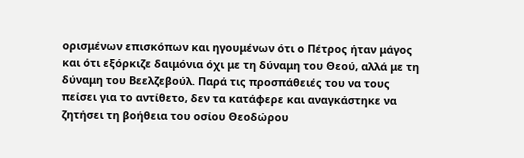ορισμένων επισκόπων και ηγουμένων ότι ο Πέτρος ήταν μάγος και ότι εξόρκιζε δαιμόνια όχι με τη δύναμη του Θεού, αλλά με τη δύναμη του Βεελζεβούλ. Παρά τις προσπάθειές του να τους πείσει για το αντίθετο, δεν τα κατάφερε και αναγκάστηκε να ζητήσει τη βοήθεια του οσίου Θεοδώρου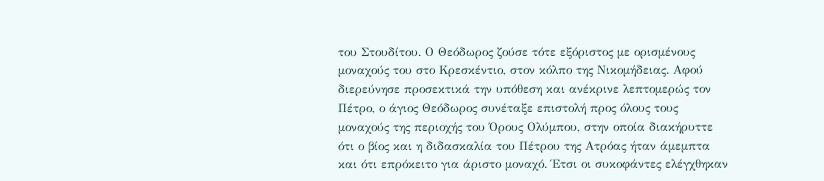του Στουδίτου. Ο Θεόδωρος ζούσε τότε εξόριστος με ορισμένους μοναχούς του στο Κρεσκέντιο, στον κόλπο της Νικομήδειας. Αφού διερεύνησε προσεκτικά την υπόθεση και ανέκρινε λεπτομερώς τον Πέτρο, ο άγιος Θεόδωρος συνέταξε επιστολή προς όλους τους μοναχούς της περιοχής του Όρους Ολύμπου, στην οποία διακήρυττε ότι ο βίος και η διδασκαλία του Πέτρου της Ατρόας ήταν άμεμπτα και ότι επρόκειτο για άριστο μοναχό. Έτσι οι συκοφάντες ελέγχθηκαν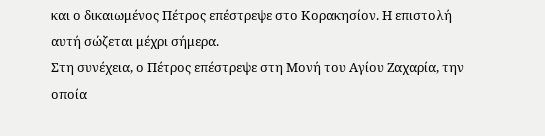και ο δικαιωμένος Πέτρος επέστρεψε στο Κορακησίον. Η επιστολή αυτή σώζεται μέχρι σήμερα.
Στη συνέχεια, ο Πέτρος επέστρεψε στη Μονή του Αγίου Ζαχαρία, την οποία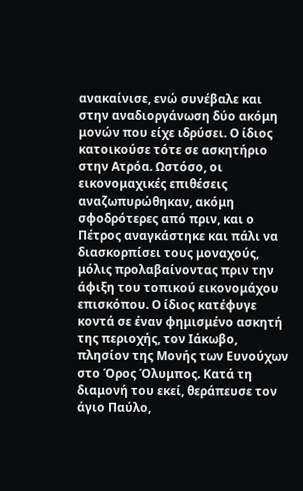ανακαίνισε, ενώ συνέβαλε και στην αναδιοργάνωση δύο ακόμη μονών που είχε ιδρύσει. Ο ίδιος κατοικούσε τότε σε ασκητήριο στην Ατρόα. Ωστόσο, οι εικονομαχικές επιθέσεις αναζωπυρώθηκαν, ακόμη σφοδρότερες από πριν, και ο Πέτρος αναγκάστηκε και πάλι να διασκορπίσει τους μοναχούς, μόλις προλαβαίνοντας πριν την άφιξη του τοπικού εικονομάχου επισκόπου. Ο ίδιος κατέφυγε κοντά σε έναν φημισμένο ασκητή της περιοχής, τον Ιάκωβο, πλησίον της Μονής των Ευνούχων στο Όρος Όλυμπος. Κατά τη διαμονή του εκεί, θεράπευσε τον άγιο Παύλο,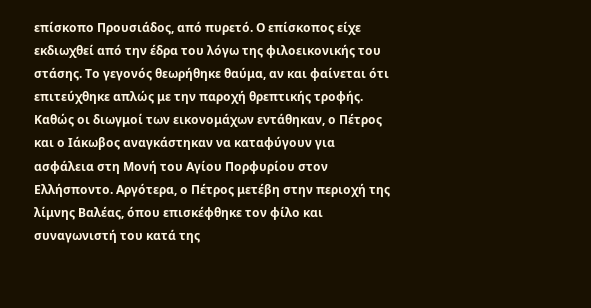επίσκοπο Προυσιάδος, από πυρετό. Ο επίσκοπος είχε εκδιωχθεί από την έδρα του λόγω της φιλοεικονικής του στάσης. Το γεγονός θεωρήθηκε θαύμα, αν και φαίνεται ότι επιτεύχθηκε απλώς με την παροχή θρεπτικής τροφής.
Καθώς οι διωγμοί των εικονομάχων εντάθηκαν, ο Πέτρος και ο Ιάκωβος αναγκάστηκαν να καταφύγουν για ασφάλεια στη Μονή του Αγίου Πορφυρίου στον Ελλήσποντο. Αργότερα, ο Πέτρος μετέβη στην περιοχή της λίμνης Βαλέας, όπου επισκέφθηκε τον φίλο και συναγωνιστή του κατά της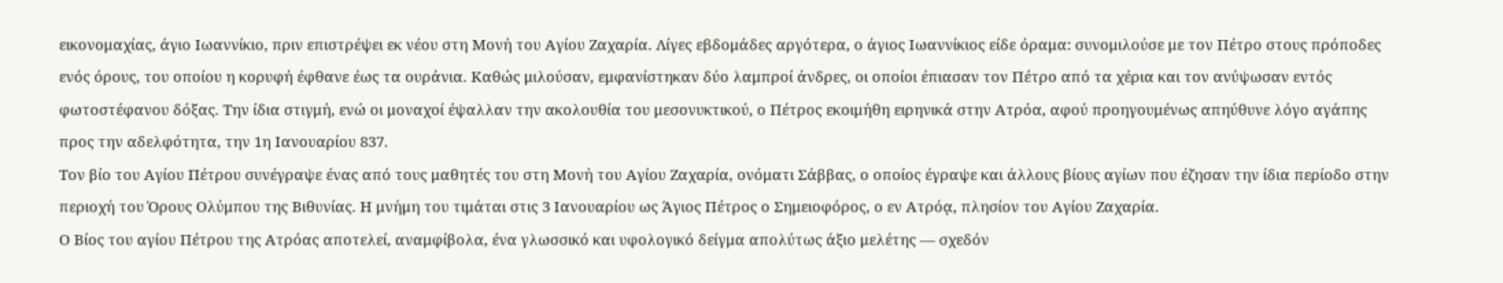εικονομαχίας, άγιο Ιωαννίκιο, πριν επιστρέψει εκ νέου στη Μονή του Αγίου Ζαχαρία. Λίγες εβδομάδες αργότερα, ο άγιος Ιωαννίκιος είδε όραμα: συνομιλούσε με τον Πέτρο στους πρόποδες ενός όρους, του οποίου η κορυφή έφθανε έως τα ουράνια. Καθώς μιλούσαν, εμφανίστηκαν δύο λαμπροί άνδρες, οι οποίοι έπιασαν τον Πέτρο από τα χέρια και τον ανύψωσαν εντός φωτοστέφανου δόξας. Την ίδια στιγμή, ενώ οι μοναχοί έψαλλαν την ακολουθία του μεσονυκτικού, ο Πέτρος εκοιμήθη ειρηνικά στην Ατρόα, αφού προηγουμένως απηύθυνε λόγο αγάπης προς την αδελφότητα, την 1η Ιανουαρίου 837.
Τον βίο του Αγίου Πέτρου συνέγραψε ένας από τους μαθητές του στη Μονή του Αγίου Ζαχαρία, ονόματι Σάββας, ο οποίος έγραψε και άλλους βίους αγίων που έζησαν την ίδια περίοδο στην περιοχή του Όρους Ολύμπου της Βιθυνίας. Η μνήμη του τιμάται στις 3 Ιανουαρίου ως Άγιος Πέτρος ο Σημειοφόρος, ο εν Ατρόᾳ, πλησίον του Αγίου Ζαχαρία.
Ο Βίος του αγίου Πέτρου της Ατρόας αποτελεί, αναμφίβολα, ένα γλωσσικό και υφολογικό δείγμα απολύτως άξιο μελέτης — σχεδόν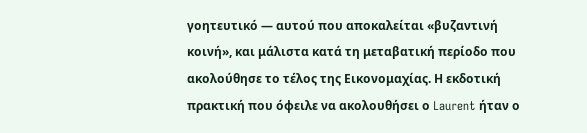γοητευτικό — αυτού που αποκαλείται «βυζαντινή κοινή», και μάλιστα κατά τη μεταβατική περίοδο που ακολούθησε το τέλος της Εικονομαχίας. Η εκδοτική πρακτική που όφειλε να ακολουθήσει ο Laurent ήταν ο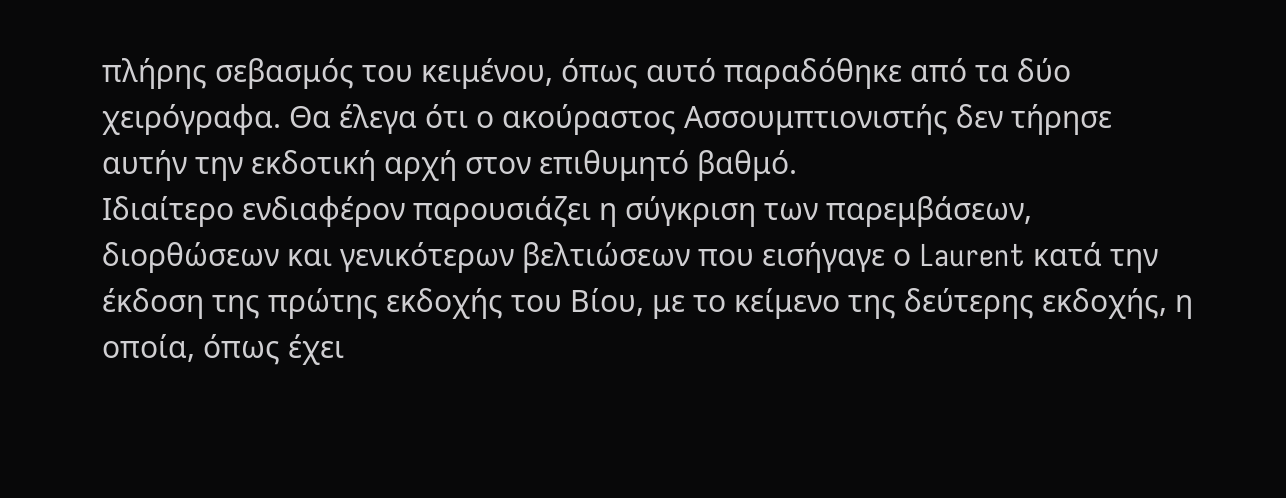πλήρης σεβασμός του κειμένου, όπως αυτό παραδόθηκε από τα δύο χειρόγραφα. Θα έλεγα ότι ο ακούραστος Ασσουμπτιονιστής δεν τήρησε αυτήν την εκδοτική αρχή στον επιθυμητό βαθμό.
Ιδιαίτερο ενδιαφέρον παρουσιάζει η σύγκριση των παρεμβάσεων, διορθώσεων και γενικότερων βελτιώσεων που εισήγαγε ο Laurent κατά την έκδοση της πρώτης εκδοχής του Βίου, με το κείμενο της δεύτερης εκδοχής, η οποία, όπως έχει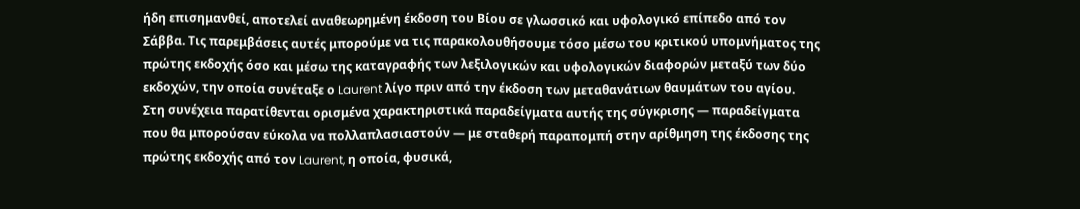ήδη επισημανθεί, αποτελεί αναθεωρημένη έκδοση του Βίου σε γλωσσικό και υφολογικό επίπεδο από τον Σάββα. Τις παρεμβάσεις αυτές μπορούμε να τις παρακολουθήσουμε τόσο μέσω του κριτικού υπομνήματος της πρώτης εκδοχής όσο και μέσω της καταγραφής των λεξιλογικών και υφολογικών διαφορών μεταξύ των δύο εκδοχών, την οποία συνέταξε ο Laurent λίγο πριν από την έκδοση των μεταθανάτιων θαυμάτων του αγίου.
Στη συνέχεια παρατίθενται ορισμένα χαρακτηριστικά παραδείγματα αυτής της σύγκρισης — παραδείγματα που θα μπορούσαν εύκολα να πολλαπλασιαστούν — με σταθερή παραπομπή στην αρίθμηση της έκδοσης της πρώτης εκδοχής από τον Laurent, η οποία, φυσικά,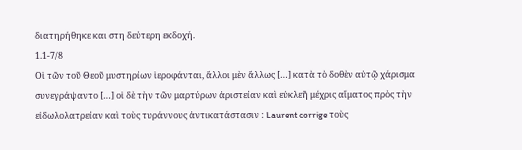διατηρήθηκε και στη δεύτερη εκδοχή.
1.1-7/8
Οἱ τῶν τοῦ Θεοῦ μυστηρίων ἱεροφάνται, ἄλλοι μὲν ἄλλως […] κατὰ τὸ δοθὲν αὐτῷ χάρισμα συνεγράψαντο […] οἱ δὲ τὴν τῶν μαρτύρων ἀριστείαν καὶ εὐκλεῆ μέχρις αἵματος πρὸς τὴν εἰδωλολατρείαν καὶ τοὺς τυράννους ἀντικατάστασιν : Laurent corrige τοὺς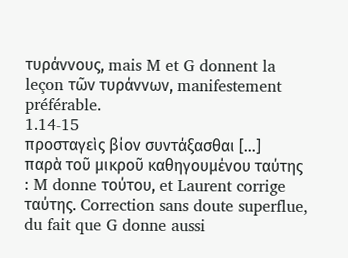τυράννους, mais M et G donnent la leçon τῶν τυράννων, manifestement préférable.
1.14-15
προσταγεὶς βίον συντάξασθαι […] παρὰ τοῦ μικροῦ καθηγουμένου ταύτης : M donne τούτου, et Laurent corrige ταύτης. Correction sans doute superflue, du fait que G donne aussi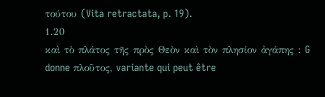τούτου (Vita retractata, p. 19).
1.20
καὶ τὸ πλάτος τῆς πρὸς Θεὸν καὶ τὸν πλησίον ἀγάπης : G donne πλοῦτος, variante qui peut être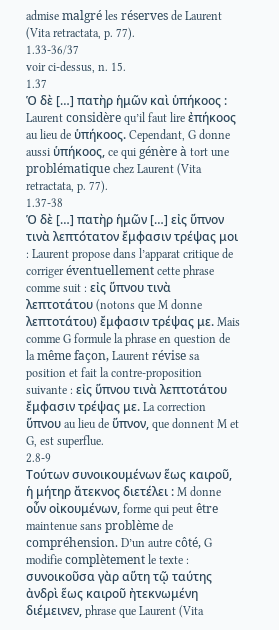admise malgré les réserves de Laurent (Vita retractata, p. 77).
1.33-36/37
voir ci-dessus, n. 15.
1.37
Ὁ δὲ […] πατὴρ ἡμῶν καὶ ὑπήκοος : Laurent considère qu’il faut lire ἐπήκοος au lieu de ὑπήκοος. Cependant, G donne aussi ὑπήκοος, ce qui génère à tort une problématique chez Laurent (Vita retractata, p. 77).
1.37-38
Ὁ δὲ […] πατὴρ ἡμῶν […] εἰς ὕπνον τινὰ λεπτότατον ἔμφασιν τρέψας μοι : Laurent propose dans l’apparat critique de corriger éventuellement cette phrase comme suit : εἰς ὕπνου τινὰ λεπτοτάτου (notons que M donne λεπτοτάτου) ἔμφασιν τρέψας με. Mais comme G formule la phrase en question de la même façon, Laurent révise sa position et fait la contre-proposition suivante : εἰς ὕπνου τινὰ λεπτοτάτου ἔμφασιν τρέψας με. La correction ὕπνου au lieu de ὕπνον, que donnent M et G, est superflue.
2.8-9
Τούτων συνοικουμένων ἕως καιροῦ, ἡ μήτηρ ἄτεκνος διετέλει : M donne οὖν οἰκουμένων, forme qui peut être maintenue sans problème de compréhension. D’un autre côté, G modifie complètement le texte : συνοικοῦσα γὰρ αὕτη τῷ ταύτης ἀνδρὶ ἕως καιροῦ ἠτεκνωμένη διέμεινεν, phrase que Laurent (Vita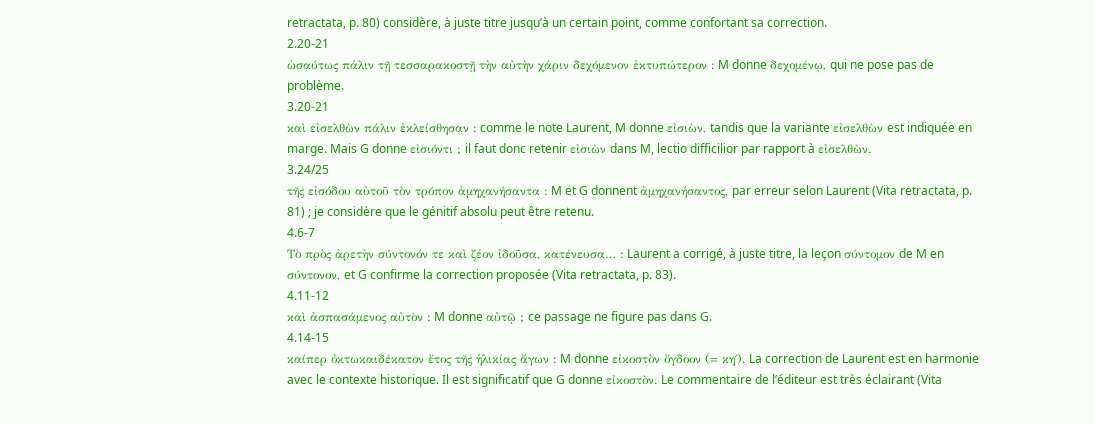retractata, p. 80) considère, à juste titre jusqu’à un certain point, comme confortant sa correction.
2.20-21
ὡσαύτως πάλιν τῇ τεσσαρακοστῇ τὴν αὐτὴν χάριν δεχόμενον ἐκτυπώτερον : M donne δεχομένῳ, qui ne pose pas de problème.
3.20-21
καὶ εἰσελθὼν πάλιν ἐκλείσθησαν : comme le note Laurent, M donne εἰσιὼν, tandis que la variante εἰσελθὼν est indiquée en marge. Mais G donne εἰσιόντι ; il faut donc retenir εἰσιὼν dans M, lectio difficilior par rapport à εἰσελθὼν.
3.24/25
τῆς εἰσόδου αὐτοῦ τὸν τρόπον ἀμηχανήσαντα : M et G donnent ἀμηχανήσαντος, par erreur selon Laurent (Vita retractata, p. 81) ; je considère que le génitif absolu peut être retenu.
4.6-7
Τὸ πρὸς ἀρετὴν σύντονόν τε καὶ ζέον ἰδοῦσα, κατένευσα… : Laurent a corrigé, à juste titre, la leçon σύντομον de M en σύντονον, et G confirme la correction proposée (Vita retractata, p. 83).
4.11-12
καὶ ἀσπασάμενος αὐτὸν : M donne αὐτῷ ; ce passage ne figure pas dans G.
4.14-15
καίπερ ὀκτωκαιδέκατον ἔτος τῆς ἡλικίας ἄγων : M donne εἰκοστὸν ὄγδοον (= κη΄). La correction de Laurent est en harmonie avec le contexte historique. Il est significatif que G donne εἰκοστὸν. Le commentaire de l’éditeur est très éclairant (Vita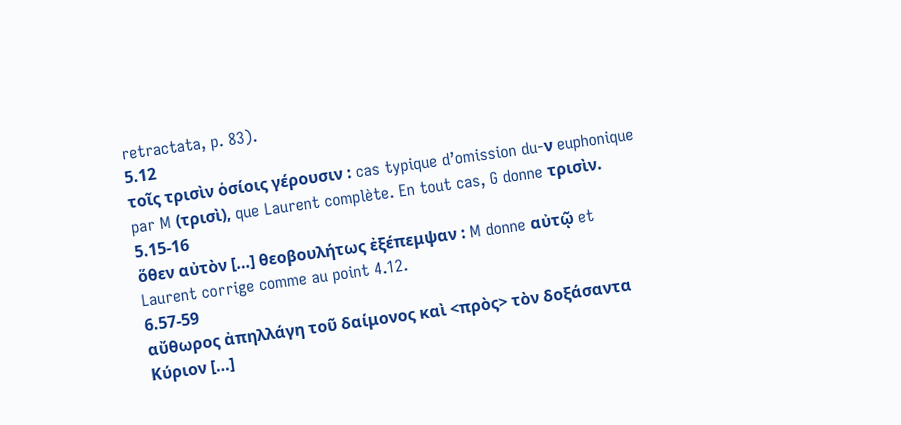retractata, p. 83).
5.12
τοῖς τρισὶν ὁσίοις γέρουσιν : cas typique d’omission du-ν euphonique par M (τρισὶ), que Laurent complète. En tout cas, G donne τρισὶν.
5.15-16
ὅθεν αὐτὸν […] θεοβουλήτως ἐξέπεμψαν : M donne αὐτῷ et Laurent corrige comme au point 4.12.
6.57-59
αὔθωρος ἀπηλλάγη τοῦ δαίμονος καὶ <πρὸς> τὸν δοξάσαντα Κύριον […]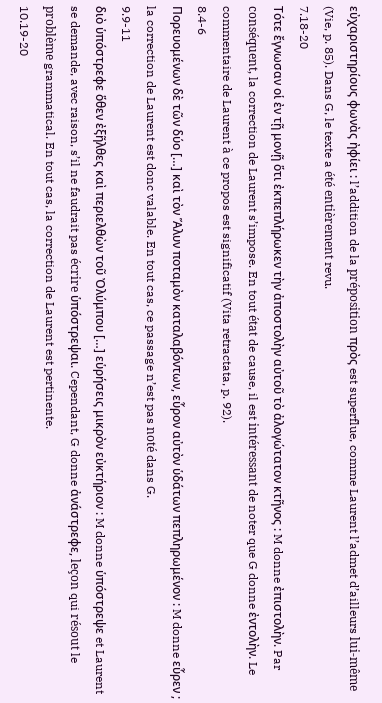εὐχαριστηρίους φωνὰς ἠφίει : l’addition de la préposition πρὸς est superflue, comme Laurent l’admet d’ailleurs lui-même (Vie, p. 85). Dans G, le texte a été entièrement revu.
7.18-20
Τότε ἔγνωσαν οἱ ἐν τῇ μονῇ ὅτι ἐκπεπλήρωκεν τὴν ἀποστολὴν αὐτοῦ τὸ ἀλογώτατον κτῆνος : M donne ἐπιστολὴν. Par conséquent, la correction de Laurent s’impose. En tout état de cause, il est intéressant de noter que G donne ἐντολὴν. Le commentaire de Laurent à ce propos est significatif (Vita retractata, p. 92).
8.4-6
Πορευομένων δὲ τῶν δύο […] καὶ τὸν Ἅλυν ποταμὸν καταλαβόντων, εὗρον αὐτὸν ὑδάτων πεπληρωμένον : M donne εὗρεν ; la correction de Laurent est donc valable. En tout cas, ce passage n’est pas noté dans G.
9.9-11
διὸ ὑπόστρεφε ὅθεν ἐξῆλθες καὶ περιελθὼν τοῦ Ὀλύμπου […] εὑρήσεις μικρὸν εὐκτήριον : M donne ὑπόστρεψε et Laurent se demande, avec raison, s’il ne faudrait pas écrire ὑπόστρεψαι. Cependant, G donne ἀνάστρεφε, leçon qui résout le problème grammatical. En tout cas, la correction de Laurent est pertinente.
10.19-20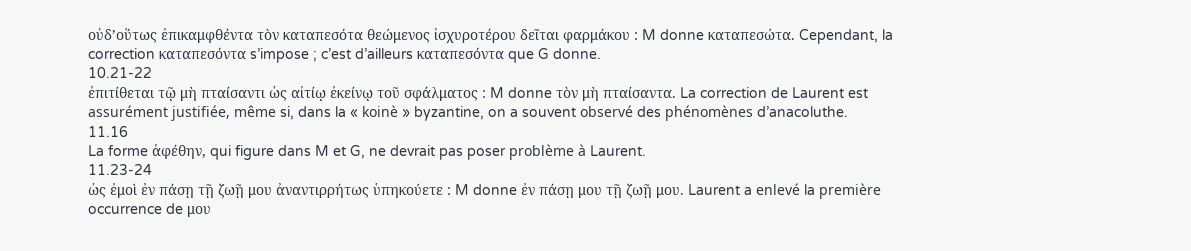οὐδ’οὕτως ἐπικαμφθέντα τὸν καταπεσότα θεώμενος ἰσχυροτέρου δεῖται φαρμάκου : M donne καταπεσώτα. Cependant, la correction καταπεσόντα s’impose ; c’est d’ailleurs καταπεσόντα que G donne.
10.21-22
ἐπιτίθεται τῷ μὴ πταίσαντι ὡς αἰτίῳ ἐκείνῳ τοῦ σφάλματος : M donne τὸν μὴ πταίσαντα. La correction de Laurent est assurément justifiée, même si, dans la « koinè » byzantine, on a souvent observé des phénomènes d’anacoluthe.
11.16
La forme ἀφέθην, qui figure dans M et G, ne devrait pas poser problème à Laurent.
11.23-24
ὡς ἐμοὶ ἐν πάσῃ τῇ ζωῇ μου ἀναντιρρήτως ὑπηκούετε : M donne ἐν πάσῃ μου τῇ ζωῇ μου. Laurent a enlevé la première occurrence de μου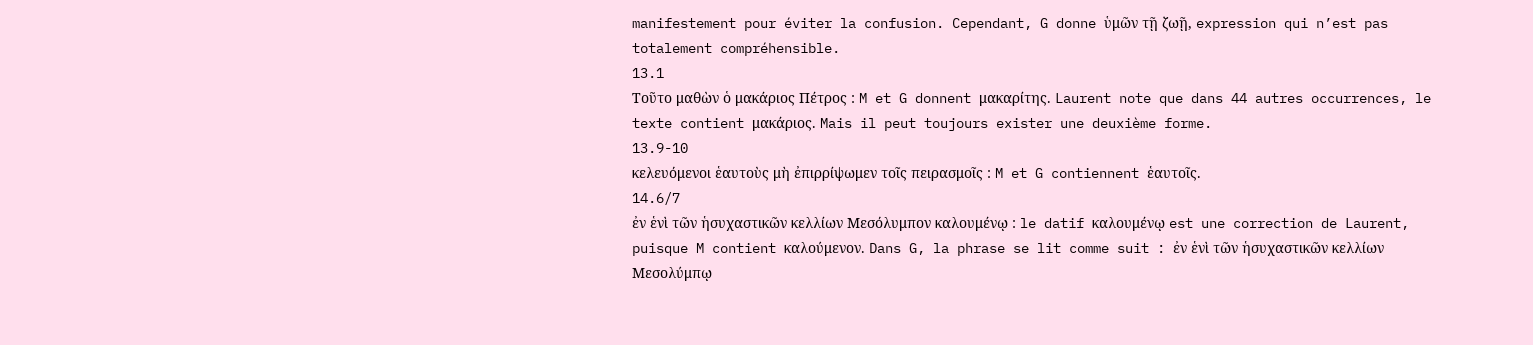manifestement pour éviter la confusion. Cependant, G donne ὑμῶν τῇ ζωῇ, expression qui n’est pas totalement compréhensible.
13.1
Τοῦτο μαθὼν ὁ μακάριος Πέτρος : M et G donnent μακαρίτης. Laurent note que dans 44 autres occurrences, le texte contient μακάριος. Mais il peut toujours exister une deuxième forme.
13.9-10
κελευόμενοι ἑαυτοὺς μὴ ἐπιρρίψωμεν τοῖς πειρασμοῖς : M et G contiennent ἑαυτοῖς.
14.6/7
ἐν ἑνὶ τῶν ἡσυχαστικῶν κελλίων Μεσόλυμπον καλουμένῳ : le datif καλουμένῳ est une correction de Laurent, puisque M contient καλούμενον. Dans G, la phrase se lit comme suit : ἐν ἑνὶ τῶν ἡσυχαστικῶν κελλίων Μεσολύμπῳ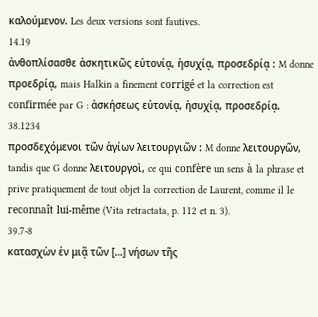καλούμενον. Les deux versions sont fautives.
14.19
ἀνθοπλίσασθε ἀσκητικῶς εὐτονίᾳ, ἡσυχίᾳ, προσεδρίᾳ : M donne προεδρίᾳ, mais Halkin a finement corrigé et la correction est confirmée par G : ἀσκήσεως εὐτονίᾳ, ἡσυχίᾳ, προσεδρίᾳ.
38.1234
προσδεχόμενοι τῶν ἁγίων λειτουργιῶν : M donne λειτουργῶν, tandis que G donne λειτουργοὶ, ce qui confère un sens à la phrase et prive pratiquement de tout objet la correction de Laurent, comme il le reconnaît lui-même (Vita retractata, p. 112 et n. 3).
39.7-8
κατασχὼν ἐν μιᾷ τῶν […] νήσων τῆς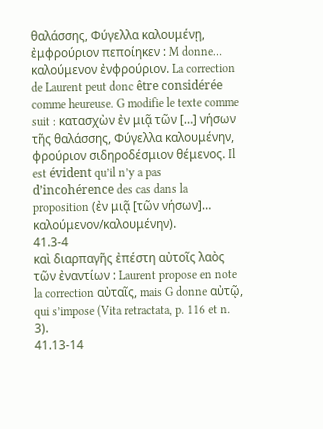θαλάσσης, Φύγελλα καλουμένῃ, ἐμφρούριον πεποίηκεν : M donne… καλούμενον ἐνφρούριον. La correction de Laurent peut donc être considérée comme heureuse. G modifie le texte comme suit : κατασχὼν ἐν μιᾷ τῶν […] νήσων τῆς θαλάσσης, Φύγελλα καλουμένην, φρούριον σιδηροδέσμιον θέμενος. Il est évident qu’il n’y a pas d’incohérence des cas dans la proposition (ἐν μιᾷ [τῶν νήσων]… καλούμενον/καλουμένην).
41.3-4
καὶ διαρπαγῆς ἐπέστη αὐτοῖς λαὸς τῶν ἐναντίων : Laurent propose en note la correction αὐταῖς, mais G donne αὐτῷ, qui s’impose (Vita retractata, p. 116 et n. 3).
41.13-14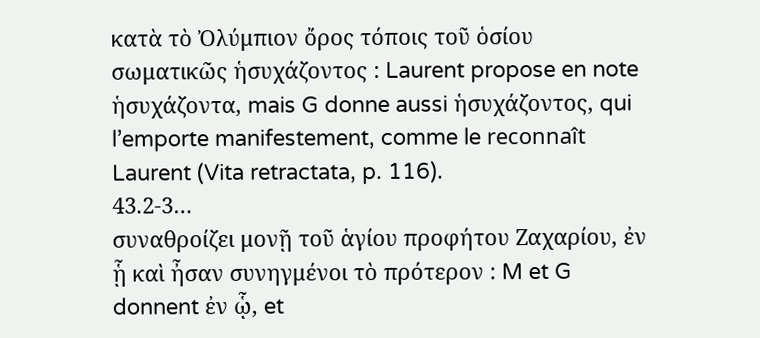κατὰ τὸ Ὀλύμπιον ὄρος τόποις τοῦ ὁσίου σωματικῶς ἡσυχάζοντος : Laurent propose en note ἡσυχάζοντα, mais G donne aussi ἡσυχάζοντος, qui l’emporte manifestement, comme le reconnaît Laurent (Vita retractata, p. 116).
43.2-3…
συναθροίζει μονῇ τοῦ ἁγίου προφήτου Ζαχαρίου, ἐν ᾗ καὶ ἦσαν συνηγμένοι τὸ πρότερον : M et G donnent ἐν ᾧ, et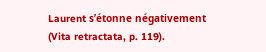Laurent s’étonne négativement (Vita retractata, p. 119).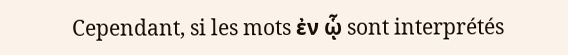Cependant, si les mots ἐν ᾧ sont interprétés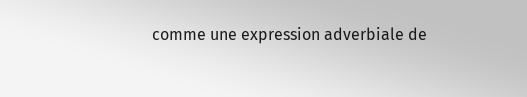comme une expression adverbiale de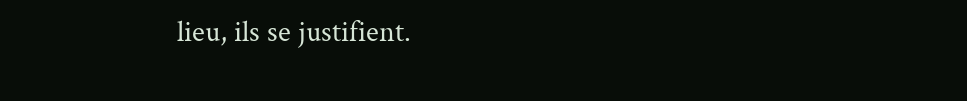lieu, ils se justifient.